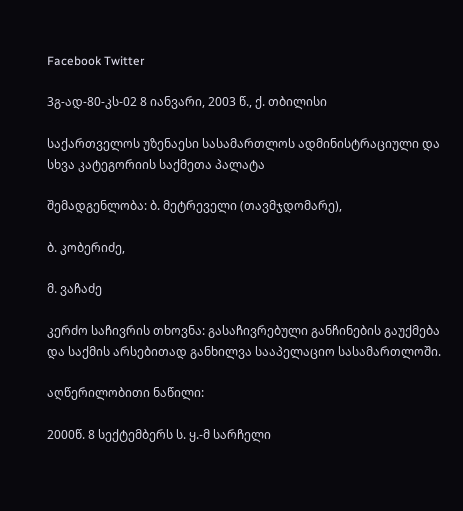Facebook Twitter

3გ-ად-80-კს-02 8 იანვარი, 2003 წ., ქ. თბილისი

საქართველოს უზენაესი სასამართლოს ადმინისტრაციული და სხვა კატეგორიის საქმეთა პალატა

შემადგენლობა: ბ. მეტრეველი (თავმჯდომარე),

ბ. კობერიძე,

მ. ვაჩაძე

კერძო საჩივრის თხოვნა: გასაჩივრებული განჩინების გაუქმება და საქმის არსებითად განხილვა სააპელაციო სასამართლოში.

აღწერილობითი ნაწილი:

2000წ. 8 სექტემბერს ს. ყ.-მ სარჩელი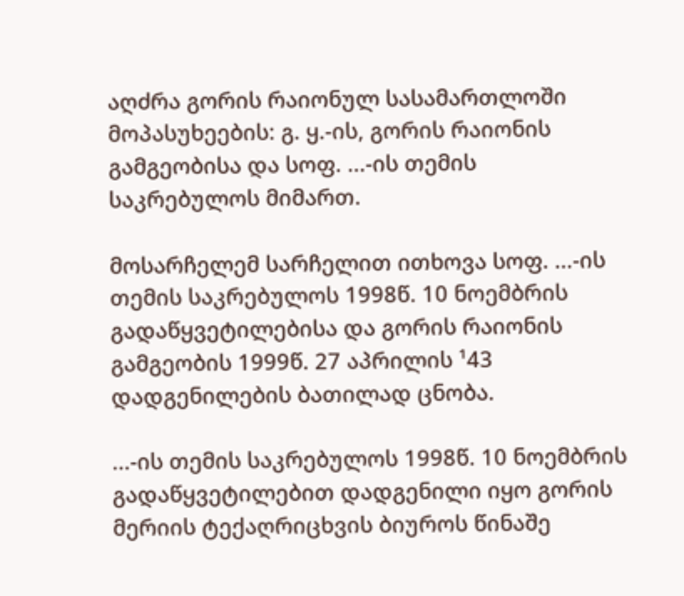აღძრა გორის რაიონულ სასამართლოში მოპასუხეების: გ. ყ.-ის, გორის რაიონის გამგეობისა და სოფ. ...-ის თემის საკრებულოს მიმართ.

მოსარჩელემ სარჩელით ითხოვა სოფ. ...-ის თემის საკრებულოს 1998წ. 10 ნოემბრის გადაწყვეტილებისა და გორის რაიონის გამგეობის 1999წ. 27 აპრილის ¹43 დადგენილების ბათილად ცნობა.

...-ის თემის საკრებულოს 1998წ. 10 ნოემბრის გადაწყვეტილებით დადგენილი იყო გორის მერიის ტექაღრიცხვის ბიუროს წინაშე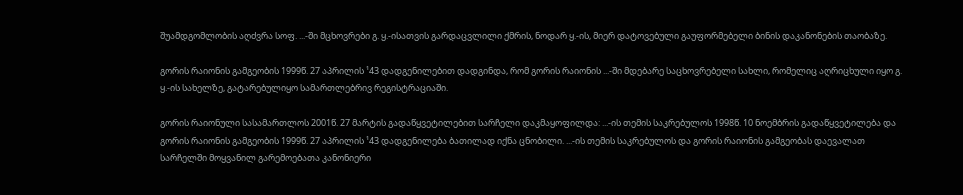შუამდგომლობის აღძვრა სოფ. ...-ში მცხოვრები გ. ყ.-ისათვის გარდაცვლილი ქმრის, ნოდარ ყ.-ის, მიერ დატოვებული გაუფორმებელი ბინის დაკანონების თაობაზე.

გორის რაიონის გამგეობის 1999წ. 27 აპრილის ¹43 დადგენილებით დადგინდა, რომ გორის რაიონის ...-ში მდებარე საცხოვრებელი სახლი, რომელიც აღრიცხული იყო გ. ყ.-ის სახელზე, გატარებულიყო სამართლებრივ რეგისტრაციაში.

გორის რაიონული სასამართლოს 2001წ. 27 მარტის გადაწყვეტილებით სარჩელი დაკმაყოფილდა: ...-ის თემის საკრებულოს 1998წ. 10 ნოემბრის გადაწყვეტილება და გორის რაიონის გამგეობის 1999წ. 27 აპრილის ¹43 დადგენილება ბათილად იქნა ცნობილი. ...-ის თემის საკრებულოს და გორის რაიონის გამგეობას დაევალათ სარჩელში მოყვანილ გარემოებათა კანონიერი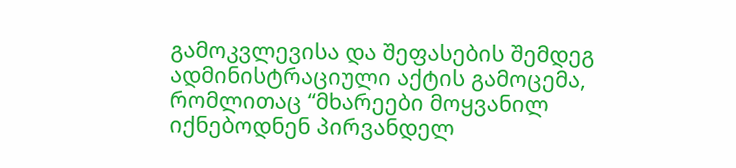გამოკვლევისა და შეფასების შემდეგ ადმინისტრაციული აქტის გამოცემა, რომლითაც “მხარეები მოყვანილ იქნებოდნენ პირვანდელ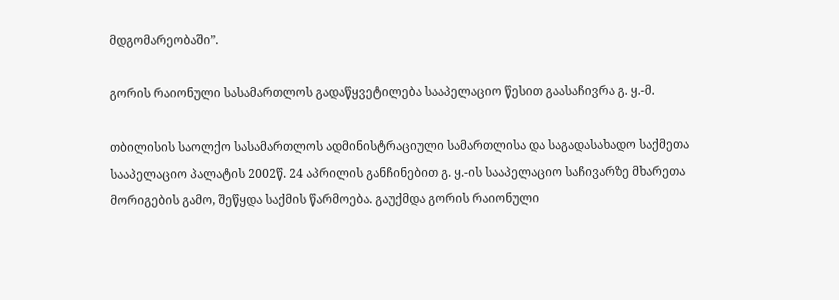მდგომარეობაში”.

გორის რაიონული სასამართლოს გადაწყვეტილება სააპელაციო წესით გაასაჩივრა გ. ყ.-მ.

თბილისის საოლქო სასამართლოს ადმინისტრაციული სამართლისა და საგადასახადო საქმეთა სააპელაციო პალატის 2002წ. 24 აპრილის განჩინებით გ. ყ.-ის სააპელაციო საჩივარზე მხარეთა მორიგების გამო, შეწყდა საქმის წარმოება. გაუქმდა გორის რაიონული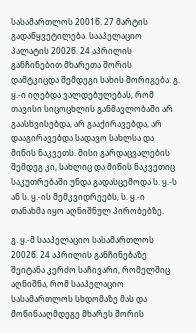სასამართლოს 2001წ. 27 მარტის გადაწყვეტილება. სააპელაციო პალატის 2002წ. 24 აპრილის განჩინებით მხარეთა შორის დამტკიცდა შემდეგი სახის მორიგება: გ. ყ.-ი იღებდა ვალდებულებას, რომ თავისი სიცოცხლის განმავლობაში არ გაასხვისებდა, არ გააქირავებდა, არ დააგირავებდა სადავო სახლსა და მიწის ნაკვეთს. მისი გარდაცვალების შემდეგ კი, სახლიც და მიწის ნაკვეთიც საკუთრებაში უნდა გადასცემოდა ს. ყ.-ს ან ს. ყ.-ის მემკვიდრეებს, ს. ყ.-ი თანახმა იყო აღნიშნულ პირობებზე.

გ. ყ.-მ სააპელაციო სასამართლოს 2002წ. 24 აპრილის განჩინებაზე შეიტანა კერძო საჩივარი, რომელშიც აღნიშნა, რომ სააპელაციო სასამართლოს სხდომაზე მას და მოწინააღმდეგე მხარეს შორის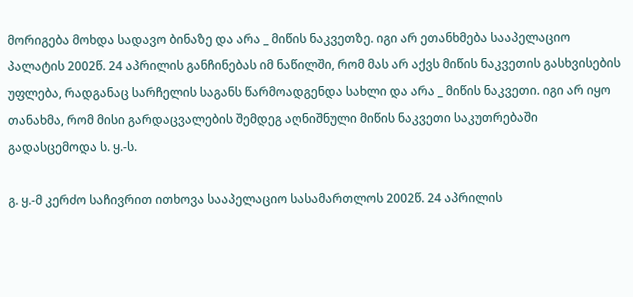მორიგება მოხდა სადავო ბინაზე და არა _ მიწის ნაკვეთზე. იგი არ ეთანხმება სააპელაციო პალატის 2002წ. 24 აპრილის განჩინებას იმ ნაწილში, რომ მას არ აქვს მიწის ნაკვეთის გასხვისების უფლება, რადგანაც სარჩელის საგანს წარმოადგენდა სახლი და არა _ მიწის ნაკვეთი. იგი არ იყო თანახმა, რომ მისი გარდაცვალების შემდეგ აღნიშნული მიწის ნაკვეთი საკუთრებაში გადასცემოდა ს. ყ.-ს.

გ. ყ.-მ კერძო საჩივრით ითხოვა სააპელაციო სასამართლოს 2002წ. 24 აპრილის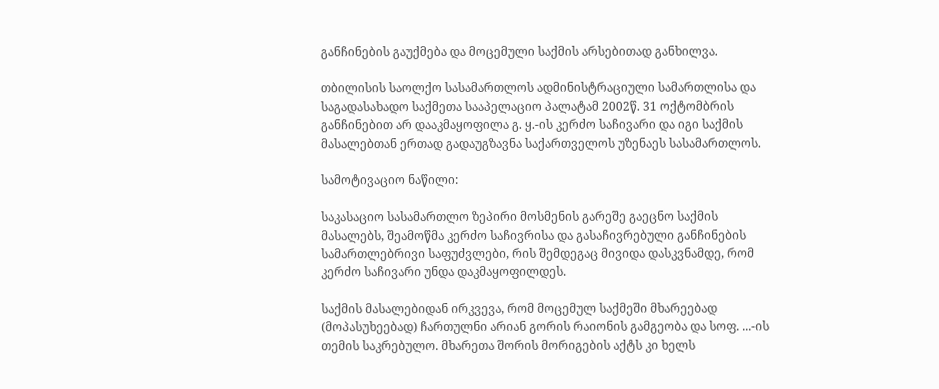განჩინების გაუქმება და მოცემული საქმის არსებითად განხილვა.

თბილისის საოლქო სასამართლოს ადმინისტრაციული სამართლისა და საგადასახადო საქმეთა სააპელაციო პალატამ 2002წ. 31 ოქტომბრის განჩინებით არ დააკმაყოფილა გ. ყ.-ის კერძო საჩივარი და იგი საქმის მასალებთან ერთად გადაუგზავნა საქართველოს უზენაეს სასამართლოს.

სამოტივაციო ნაწილი:

საკასაციო სასამართლო ზეპირი მოსმენის გარეშე გაეცნო საქმის მასალებს, შეამოწმა კერძო საჩივრისა და გასაჩივრებული განჩინების სამართლებრივი საფუძვლები, რის შემდეგაც მივიდა დასკვნამდე, რომ კერძო საჩივარი უნდა დაკმაყოფილდეს.

საქმის მასალებიდან ირკვევა, რომ მოცემულ საქმეში მხარეებად (მოპასუხეებად) ჩართულნი არიან გორის რაიონის გამგეობა და სოფ. ...-ის თემის საკრებულო. მხარეთა შორის მორიგების აქტს კი ხელს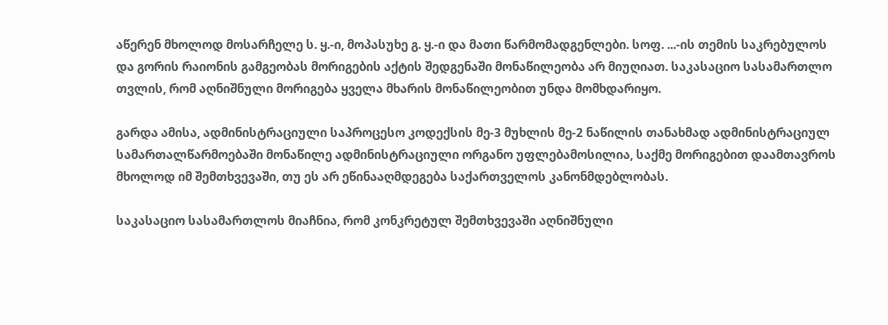აწერენ მხოლოდ მოსარჩელე ს. ყ.-ი, მოპასუხე გ. ყ.-ი და მათი წარმომადგენლები. სოფ. ...-ის თემის საკრებულოს და გორის რაიონის გამგეობას მორიგების აქტის შედგენაში მონაწილეობა არ მიუღიათ. საკასაციო სასამართლო თვლის, რომ აღნიშნული მორიგება ყველა მხარის მონაწილეობით უნდა მომხდარიყო.

გარდა ამისა, ადმინისტრაციული საპროცესო კოდექსის მე-3 მუხლის მე-2 ნაწილის თანახმად ადმინისტრაციულ სამართალწარმოებაში მონაწილე ადმინისტრაციული ორგანო უფლებამოსილია, საქმე მორიგებით დაამთავროს მხოლოდ იმ შემთხვევაში, თუ ეს არ ეწინააღმდეგება საქართველოს კანონმდებლობას.

საკასაციო სასამართლოს მიაჩნია, რომ კონკრეტულ შემთხვევაში აღნიშნული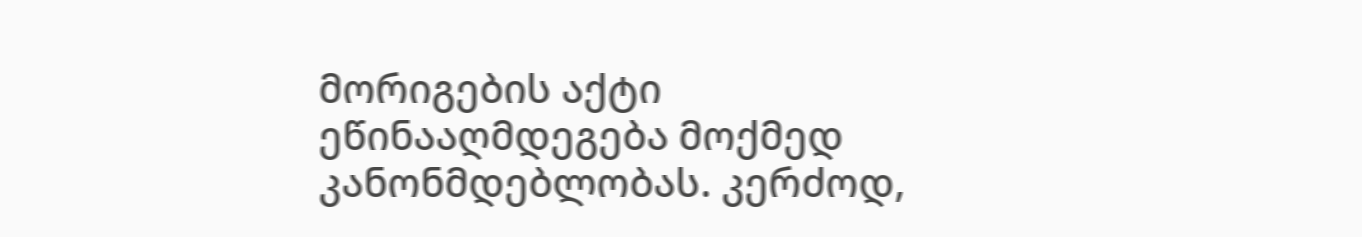მორიგების აქტი ეწინააღმდეგება მოქმედ კანონმდებლობას. კერძოდ,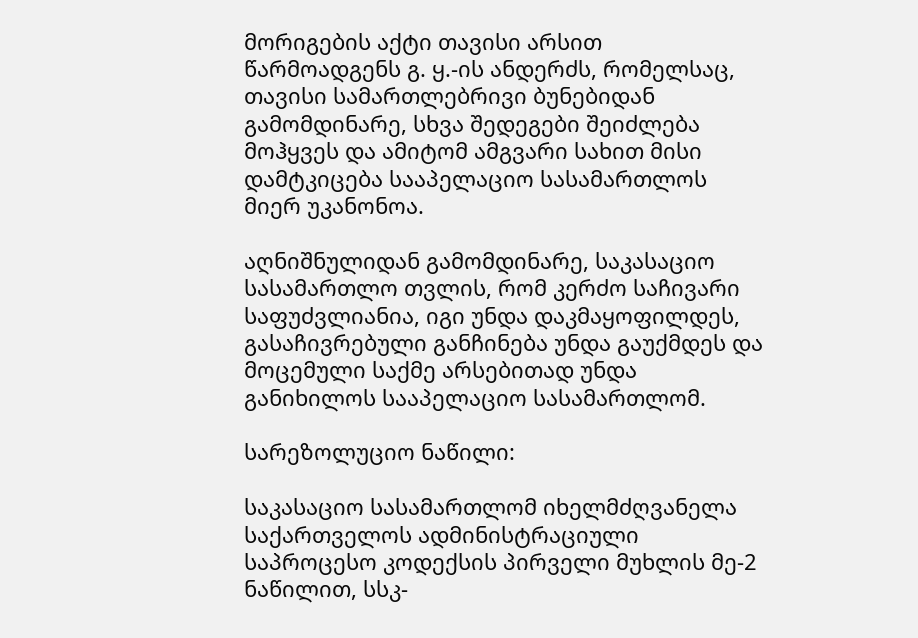მორიგების აქტი თავისი არსით წარმოადგენს გ. ყ.-ის ანდერძს, რომელსაც, თავისი სამართლებრივი ბუნებიდან გამომდინარე, სხვა შედეგები შეიძლება მოჰყვეს და ამიტომ ამგვარი სახით მისი დამტკიცება სააპელაციო სასამართლოს მიერ უკანონოა.

აღნიშნულიდან გამომდინარე, საკასაციო სასამართლო თვლის, რომ კერძო საჩივარი საფუძვლიანია, იგი უნდა დაკმაყოფილდეს, გასაჩივრებული განჩინება უნდა გაუქმდეს და მოცემული საქმე არსებითად უნდა განიხილოს სააპელაციო სასამართლომ.

სარეზოლუციო ნაწილი:

საკასაციო სასამართლომ იხელმძღვანელა საქართველოს ადმინისტრაციული საპროცესო კოდექსის პირველი მუხლის მე-2 ნაწილით, სსკ-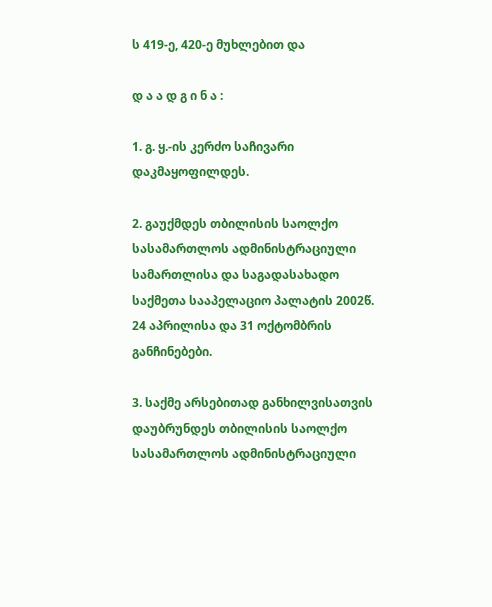ს 419-ე, 420-ე მუხლებით და

დ ა ა დ გ ი ნ ა :

1. გ. ყ.-ის კერძო საჩივარი დაკმაყოფილდეს.

2. გაუქმდეს თბილისის საოლქო სასამართლოს ადმინისტრაციული სამართლისა და საგადასახადო საქმეთა სააპელაციო პალატის 2002წ. 24 აპრილისა და 31 ოქტომბრის განჩინებები.

3. საქმე არსებითად განხილვისათვის დაუბრუნდეს თბილისის საოლქო სასამართლოს ადმინისტრაციული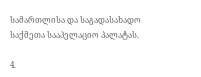სამართლისა და საგადასახადო საქმეთა სააპელაციო პალატას.

4.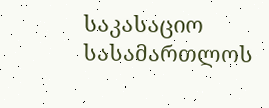საკასაციო სასამართლოს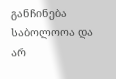განჩინება საბოლოოა და არ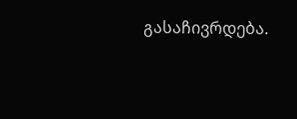გასაჩივრდება.